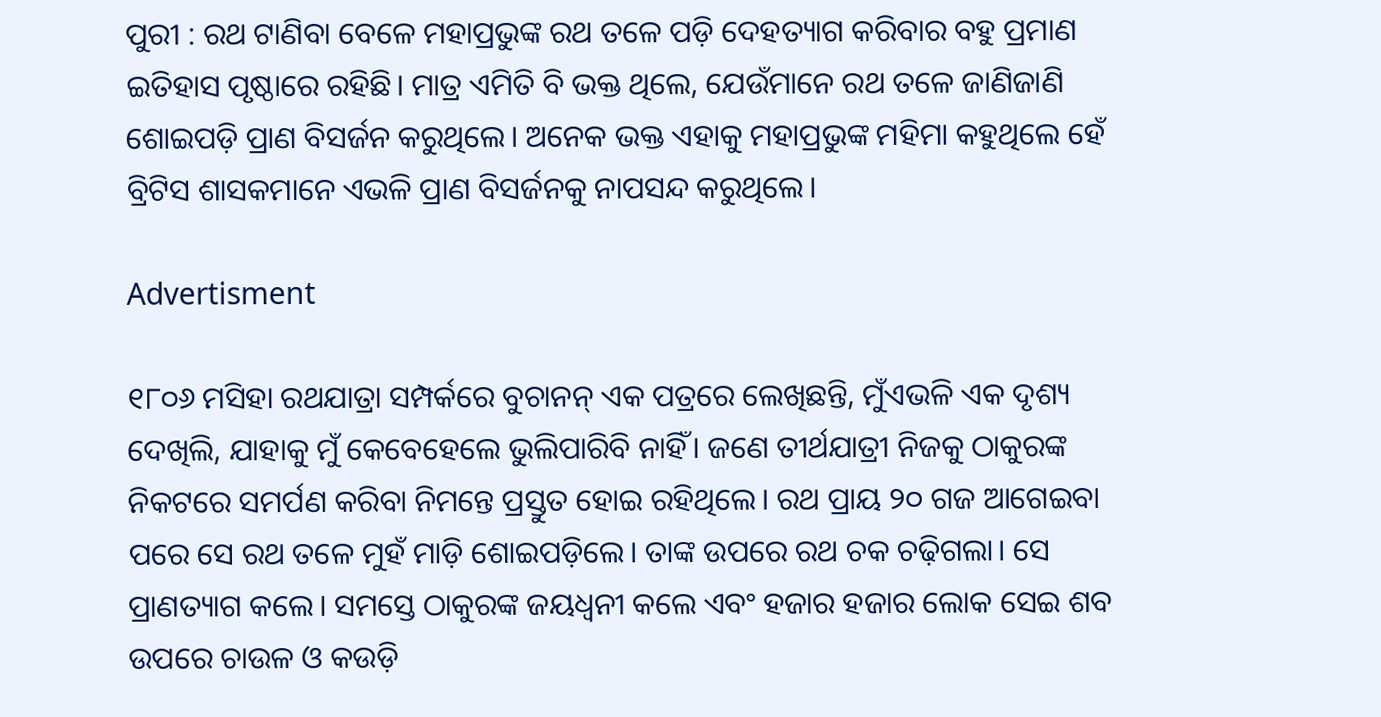ପୁରୀ : ରଥ ଟାଣିବା ବେଳେ ମହାପ୍ରଭୁଙ୍କ ରଥ ତଳେ ପଡ଼ି ଦେହତ୍ୟାଗ କରିବାର ବହୁ ପ୍ରମାଣ ଇତିହାସ ପୃଷ୍ଠାରେ ରହିଛି। ମାତ୍ର ଏମିତି ବି ଭକ୍ତ ଥିଲେ, ଯେଉଁମାନେ ରଥ ତଳେ ଜାଣିଜାଣି ଶୋଇପଡ଼ି ପ୍ରାଣ ବିସର୍ଜନ କରୁଥିଲେ। ଅନେକ ଭକ୍ତ ଏହାକୁ ମହାପ୍ରଭୁଙ୍କ ମହିମା କହୁଥିଲେ ହେଁ ବ୍ରିଟିସ ଶାସକମାନେ ଏଭଳି ପ୍ରାଣ ବିସର୍ଜନକୁ ନାପସନ୍ଦ କରୁଥିଲେ।

Advertisment

୧୮୦୬ ମସିହା ରଥଯାତ୍ରା ସମ୍ପର୍କରେ ବୁଚାନନ୍‌ ଏକ ପତ୍ରରେ ଲେଖିଛନ୍ତି, ମୁଁଏଭଳି ଏକ ଦୃଶ୍ୟ ଦେଖିଲି, ଯାହାକୁ ମୁଁ କେବେହେଲେ ଭୁଲିପାରିବି ନାହିଁ। ଜଣେ ତୀର୍ଥଯାତ୍ରୀ ନିଜକୁ ଠାକୁରଙ୍କ ନିକଟରେ ସମର୍ପଣ କରିବା ନିମନ୍ତେ ପ୍ରସ୍ତୁତ ହୋଇ ରହିଥିଲେ। ରଥ ପ୍ରାୟ ୨୦ ଗଜ ଆଗେଇବା ପରେ ସେ ରଥ ତଳେ ମୁହଁ ମାଡ଼ି ଶୋଇପଡ଼ିଲେ। ତାଙ୍କ ଉପରେ ରଥ ଚକ ଚଢ଼ିଗଲା। ସେ ପ୍ରାଣତ୍ୟାଗ କଲେ। ସମସ୍ତେ ଠାକୁରଙ୍କ ଜୟଧ୍ବନୀ କଲେ ଏବଂ ହଜାର ହଜାର ଲୋକ ସେଇ ଶବ ଉପରେ ଚାଉଳ ଓ କଉଡ଼ି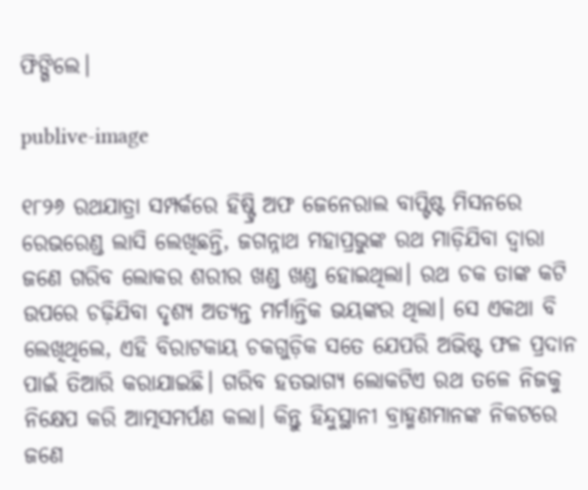ଫିଙ୍ଗିଲେ।

publive-image

୧୮୨୬ ରଥଯାତ୍ରା ସମ୍ପର୍କରେ ହିଷ୍ଟ୍ରି ଅଫ ଜେନେରାଲ ବାପ୍ଟିଷ୍ଟ ମିସନରେ ରେଭରେଣ୍ଡ ଲାସି ଲେଖିଛନ୍ତି, ଜଗନ୍ନାଥ ମହାପ୍ରଭୁଙ୍କ ରଥ ମାଡ଼ିଯିବା ଦ୍ବାରା ଜଣେ ଗରିବ ଲୋକର ଶରୀର ଖଣ୍ଡ ଖଣ୍ଡ ହୋଇଥିଲା। ରଥ ଚକ ତାଙ୍କ କଟି ଉପରେ ଚଢ଼ିଯିବା ଦୃଶ୍ୟ ଅତ୍ୟନ୍ତ ମର୍ମାନ୍ତିକ ଭୟଙ୍କର ଥିଲା। ସେ ଏକଥା ବି ଲେଖିଥିଲେ, ଏହି ବିରାଟକାୟ ଚକଗୁଡ଼ିକ ସତେ ଯେପରି ଅଭିଷ୍ଟ ଫଳ ପ୍ରଦାନ ପାଇଁ ତିଆରି କରାଯାଇଛି। ଗରିବ ହତଭାଗ୍ୟ ଲୋକଟିଏ ରଥ ତଳେ ନିଜକୁ ନିକ୍ଷେପ କରି ଆତ୍ମସମର୍ପଣ କଲା। କିନ୍ତୁ ହିନ୍ଦୁସ୍ଥାନୀ ବ୍ରାହ୍ମଣମାନଙ୍କ ନିକଟରେ ଜଣେ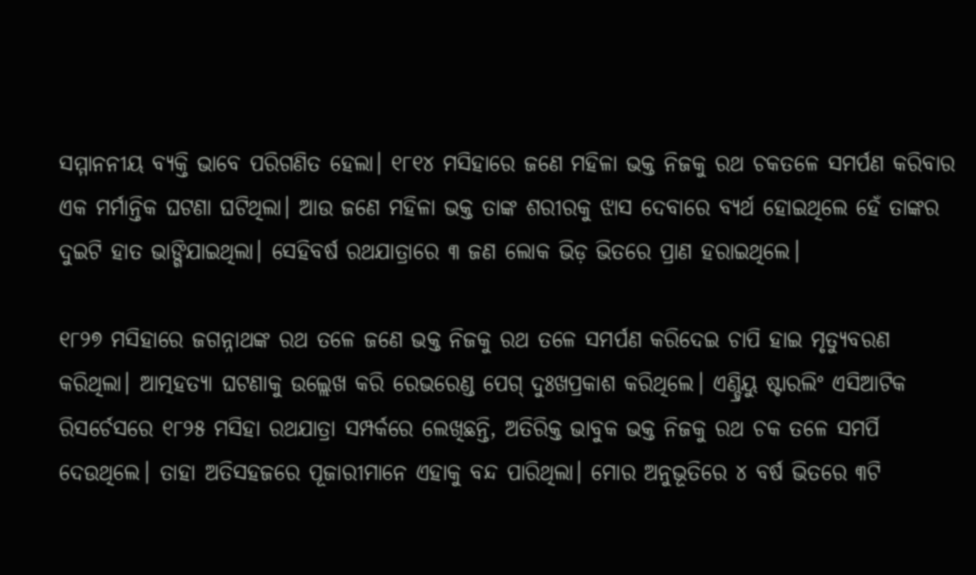ସମ୍ମାନନୀୟ ବ୍ୟକ୍ତି ଭାବେ ପରିଗଣିତ ହେଲା। ୧୮୧୪ ମସିହାରେ ଜଣେ ମହିଳା ଭକ୍ତ ନିଜକୁ ରଥ ଚକତଳେ ସମର୍ପଣ କରିବାର ଏକ ମର୍ମାନ୍ତିକ ଘଟଣା ଘଟିଥିଲା। ଆଉ ଜଣେ ମହିଳା ଭକ୍ତ ତାଙ୍କ ଶରୀରକୁ ଝାସ ଦେବାରେ ବ୍ୟର୍ଥ ହୋଇଥିଲେ ହେଁ ତାଙ୍କର ଦୁଇଟି ହାତ ଭାଙ୍ଗିଯାଇଥିଲା। ସେହିବର୍ଷ ରଥଯାତ୍ରାରେ ୩ ଜଣ ଲୋକ ଭିଡ଼ ଭିତରେ ପ୍ରାଣ ହରାଇଥିଲେ।

୧୮୨୭ ମସିହାରେ ଜଗନ୍ନାଥଙ୍କ ରଥ ତଳେ ଜଣେ ଭକ୍ତ ନିଜକୁ ରଥ ତଳେ ସମର୍ପଣ କରିଦେଇ ଚାପି ହାଇ ମୃତ୍ୟୁବରଣ କରିଥିଲା। ଆତ୍ମହତ୍ୟା ଘଟଣାକୁ ଉଲ୍ଲେଖ କରି ରେଭରେଣ୍ଡ ପେଗ୍‌ ଦୁଃଖପ୍ରକାଶ କରିଥିଲେ। ଏଣ୍ଡ୍ରିୟୁ ଷ୍ଟାରଲିଂ ଏସିଆଟିକ ରିସର୍ଚେସରେ ୧୮୨୫ ମସିହା ରଥଯାତ୍ରା ସମ୍ପର୍କରେ ଲେଖିଛନ୍ତି, ଅତିରିକ୍ତ ଭାବୁକ ଭକ୍ତ ନିଜକୁ ରଥ ଚକ ତଳେ ସମର୍ପି ଦେଉଥିଲେ। ତାହା ଅତିସହଜରେ ପୂଜାରୀମାନେ ଏହାକୁ ବନ୍ଦ ପାରିଥିଲା। ମୋର ଅନୁଭୂତିରେ ୪ ବର୍ଷ ଭିତରେ ୩ଟି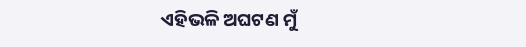ଏହିଭଳି ଅଘଟଣ ମୁଁ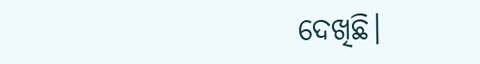ଦେଖିଛି।